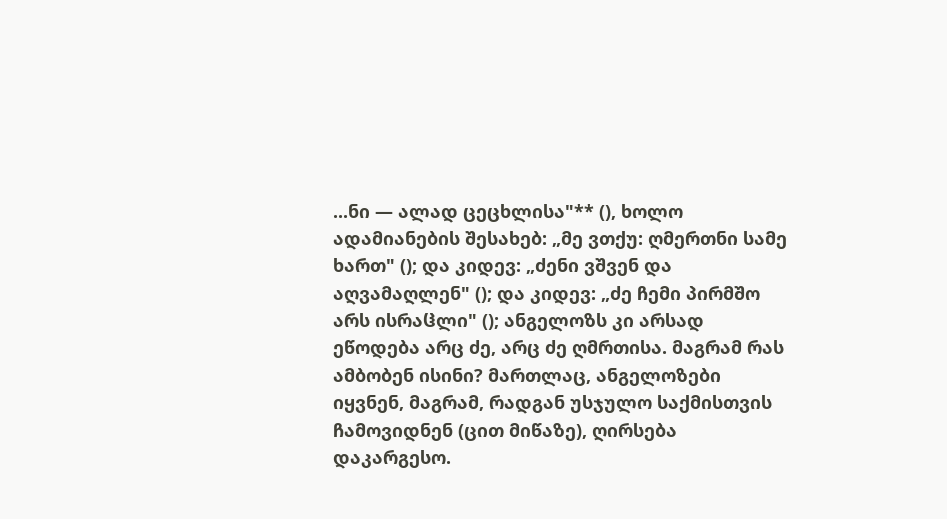...ნი — ალად ცეცხლისა"** (), ხოლო ადამიანების შესახებ: „მე ვთქუ: ღმერთნი სამე ხართ" (); და კიდევ: „ძენი ვშვენ და აღვამაღლენ" (); და კიდევ: „ძე ჩემი პირმშო არს ისრაჱლი" (); ანგელოზს კი არსად ეწოდება არც ძე, არც ძე ღმრთისა. მაგრამ რას ამბობენ ისინი? მართლაც, ანგელოზები იყვნენ, მაგრამ, რადგან უსჯულო საქმისთვის ჩამოვიდნენ (ცით მიწაზე), ღირსება დაკარგესო.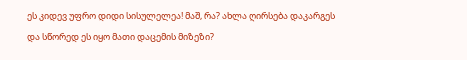ეს კიდევ უფრო დიდი სისულელეა! მაშ, რა? ახლა ღირსება დაკარგეს და სწორედ ეს იყო მათი დაცემის მიზეზი?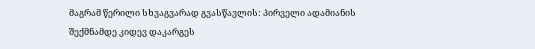მაგრამ წერილი სხვაგვარად გვასწავლის: პირველი ადამიანის შექმნამდე კიდევ დაკარგეს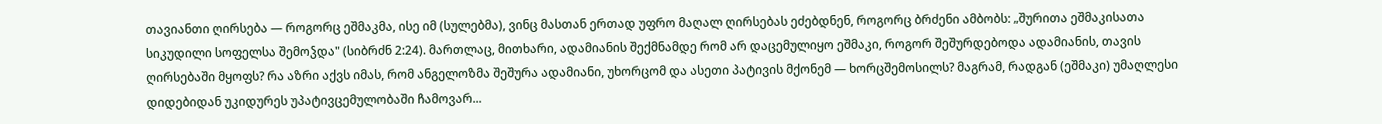თავიანთი ღირსება — როგორც ეშმაკმა, ისე იმ (სულებმა), ვინც მასთან ერთად უფრო მაღალ ღირსებას ეძებდნენ, როგორც ბრძენი ამბობს: „შურითა ეშმაკისათა სიკუდილი სოფელსა შემოჴდა" (სიბრძნ 2:24). მართლაც, მითხარი, ადამიანის შექმნამდე რომ არ დაცემულიყო ეშმაკი, როგორ შეშურდებოდა ადამიანის, თავის ღირსებაში მყოფს? რა აზრი აქვს იმას, რომ ანგელოზმა შეშურა ადამიანი, უხორცომ და ასეთი პატივის მქონემ — ხორცშემოსილს? მაგრამ, რადგან (ეშმაკი) უმაღლესი დიდებიდან უკიდურეს უპატივცემულობაში ჩამოვარ...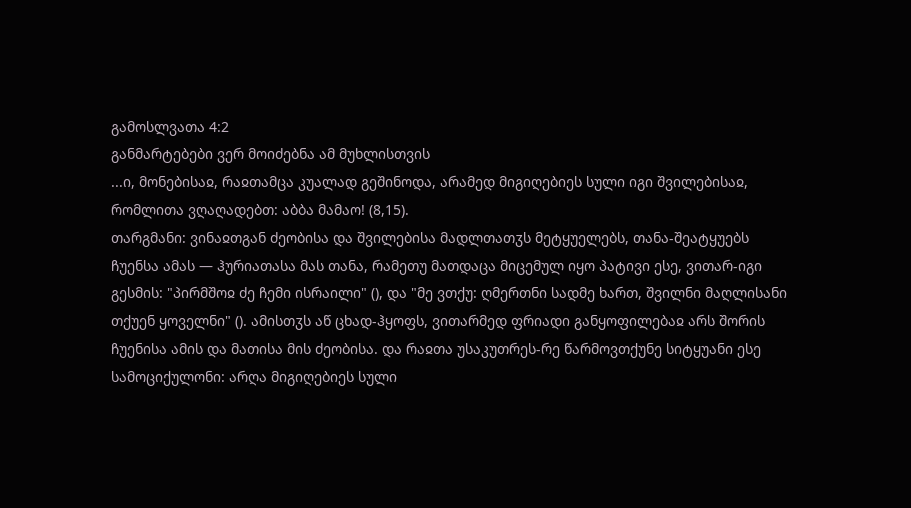გამოსლვათა 4:2
განმარტებები ვერ მოიძებნა ამ მუხლისთვის
...ი, მონებისაჲ, რაჲთამცა კუალად გეშინოდა, არამედ მიგიღებიეს სული იგი შვილებისაჲ, რომლითა ვღაღადებთ: აბბა მამაო! (8,15).
თარგმანი: ვინაჲთგან ძეობისა და შვილებისა მადლთათჳს მეტყუელებს, თანა-შეატყუებს ჩუენსა ამას — ჰურიათასა მას თანა, რამეთუ მათდაცა მიცემულ იყო პატივი ესე, ვითარ-იგი გესმის: "პირმშოჲ ძე ჩემი ისრაილი" (), და "მე ვთქუ: ღმერთნი სადმე ხართ, შვილნი მაღლისანი თქუენ ყოველნი" (). ამისთჳს აწ ცხად-ჰყოფს, ვითარმედ ფრიადი განყოფილებაჲ არს შორის ჩუენისა ამის და მათისა მის ძეობისა. და რაჲთა უსაკუთრეს-რე წარმოვთქუნე სიტყუანი ესე სამოციქულონი: არღა მიგიღებიეს სული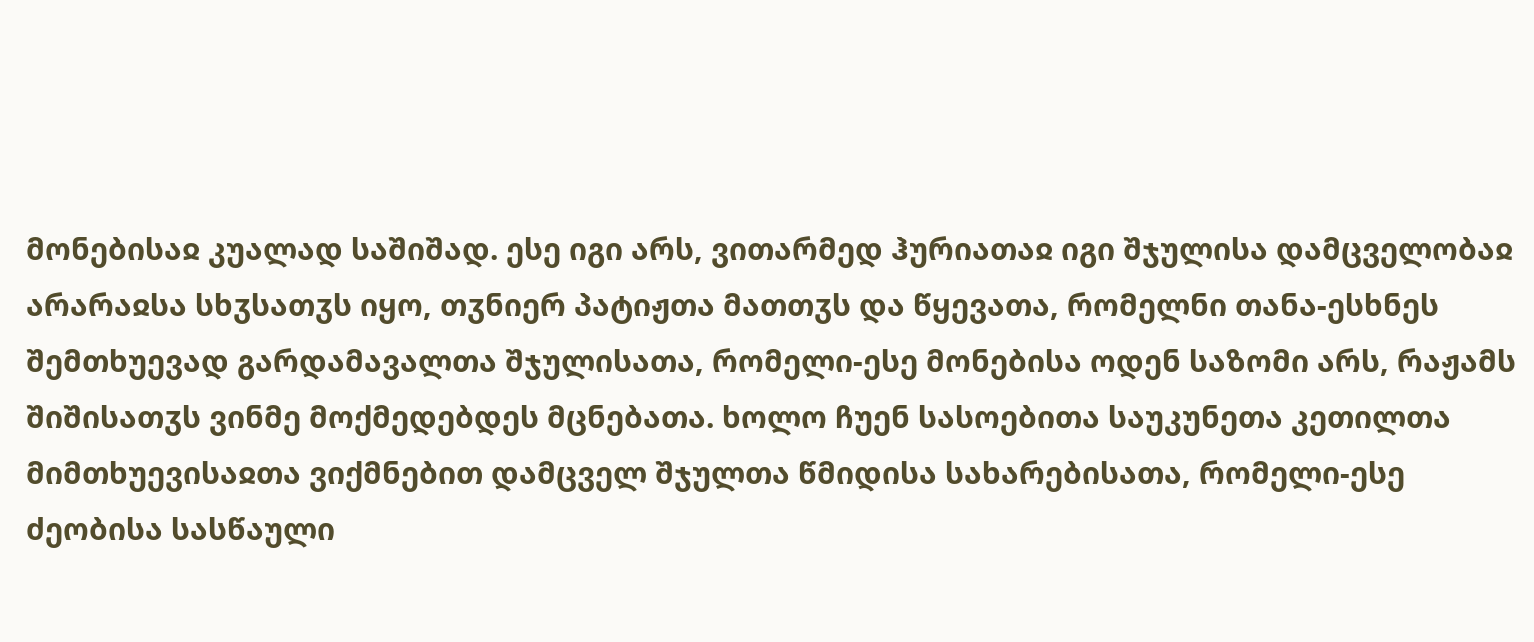მონებისაჲ კუალად საშიშად. ესე იგი არს, ვითარმედ ჰურიათაჲ იგი შჯულისა დამცველობაჲ არარაჲსა სხჳსათჳს იყო, თჳნიერ პატიჟთა მათთჳს და წყევათა, რომელნი თანა-ესხნეს შემთხუევად გარდამავალთა შჯულისათა, რომელი-ესე მონებისა ოდენ საზომი არს, რაჟამს შიშისათჳს ვინმე მოქმედებდეს მცნებათა. ხოლო ჩუენ სასოებითა საუკუნეთა კეთილთა მიმთხუევისაჲთა ვიქმნებით დამცველ შჯულთა წმიდისა სახარებისათა, რომელი-ესე ძეობისა სასწაული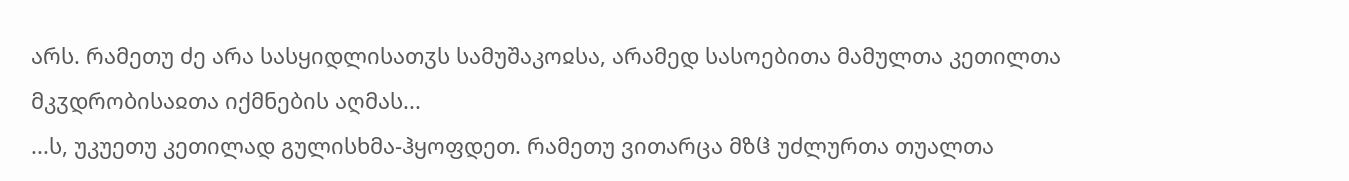არს. რამეთუ ძე არა სასყიდლისათჳს სამუშაკოჲსა, არამედ სასოებითა მამულთა კეთილთა მკჳდრობისაჲთა იქმნების აღმას...
...ს, უკუეთუ კეთილად გულისხმა-ჰყოფდეთ. რამეთუ ვითარცა მზჱ უძლურთა თუალთა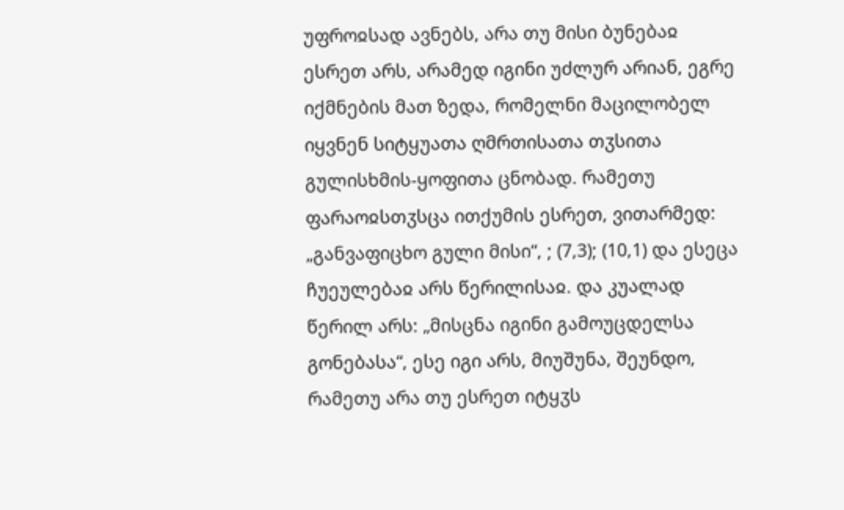უფროჲსად ავნებს, არა თუ მისი ბუნებაჲ ესრეთ არს, არამედ იგინი უძლურ არიან, ეგრე იქმნების მათ ზედა, რომელნი მაცილობელ იყვნენ სიტყუათა ღმრთისათა თჳსითა გულისხმის-ყოფითა ცნობად. რამეთუ ფარაოჲსთჳსცა ითქუმის ესრეთ, ვითარმედ: „განვაფიცხო გული მისი“, ; (7,3); (10,1) და ესეცა ჩუეულებაჲ არს წერილისაჲ. და კუალად წერილ არს: „მისცნა იგინი გამოუცდელსა გონებასა“, ესე იგი არს, მიუშუნა, შეუნდო, რამეთუ არა თუ ესრეთ იტყჳს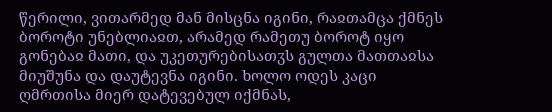წერილი, ვითარმედ მან მისცნა იგინი, რაჲთამცა ქმნეს ბოროტი უნებლიაჲთ, არამედ რამეთუ ბოროტ იყო გონებაჲ მათი, და უკეთურებისათჳს გულთა მათთაჲსა მიუშუნა და დაუტევნა იგინი. ხოლო ოდეს კაცი ღმრთისა მიერ დატევებულ იქმნას,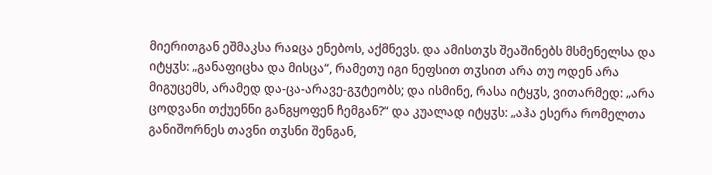მიერითგან ეშმაკსა რაჲცა ენებოს, აქმნევს. და ამისთჳს შეაშინებს მსმენელსა და იტყჳს: „განაფიცხა და მისცა“, რამეთუ იგი ნეფსით თჳსით არა თუ ოდენ არა მიგუცემს, არამედ და-ცა-არავე-გჳტეობს; და ისმინე, რასა იტყჳს, ვითარმედ: „არა ცოდვანი თქუენნი განგყოფენ ჩემგან?“ და კუალად იტყჳს: „აჰა ესერა რომელთა განიშორნეს თავნი თჳსნი შენგან,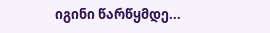იგინი წარწყმდე...